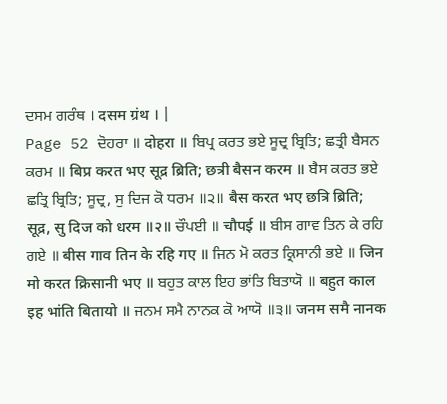ਦਸਮ ਗਰੰਥ । दसम ग्रंथ । |
Page 52 ਦੋਹਰਾ ॥ दोहरा ॥ ਬਿਪ੍ਰ ਕਰਤ ਭਏ ਸੂਦ੍ਰ ਬ੍ਰਿਤਿ; ਛਤ੍ਰੀ ਬੈਸਨ ਕਰਮ ॥ बिप्र करत भए सूद्र ब्रिति; छत्री बैसन करम ॥ ਬੈਸ ਕਰਤ ਭਏ ਛਤ੍ਰਿ ਬ੍ਰਿਤਿ; ਸੂਦ੍ਰ, ਸੁ ਦਿਜ ਕੋ ਧਰਮ ॥੨॥ बैस करत भए छत्रि ब्रिति; सूद्र, सु दिज को धरम ॥२॥ ਚੌਪਈ ॥ चौपई ॥ ਬੀਸ ਗਾਵ ਤਿਨ ਕੇ ਰਹਿ ਗਏ ॥ बीस गाव तिन के रहि गए ॥ ਜਿਨ ਮੋ ਕਰਤ ਕ੍ਰਿਸਾਨੀ ਭਏ ॥ जिन मो करत क्रिसानी भए ॥ ਬਹੁਤ ਕਾਲ ਇਹ ਭਾਂਤਿ ਬਿਤਾਯੋ ॥ बहुत काल इह भांति बितायो ॥ ਜਨਮ ਸਮੈ ਨਾਨਕ ਕੋ ਆਯੋ ॥੩॥ जनम समै नानक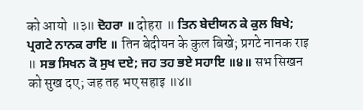को आयो ॥३॥ ਦੋਹਰਾ ॥ दोहरा ॥ ਤਿਨ ਬੇਦੀਯਨ ਕੇ ਕੁਲ ਬਿਖੇ; ਪ੍ਰਗਟੇ ਨਾਨਕ ਰਾਇ ॥ तिन बेदीयन के कुल बिखे; प्रगटे नानक राइ ॥ ਸਭ ਸਿਖਨ ਕੋ ਸੁਖ ਦਏ; ਜਹ ਤਹ ਭਏ ਸਹਾਇ ॥੪॥ सभ सिखन को सुख दए; जह तह भए सहाइ ॥४॥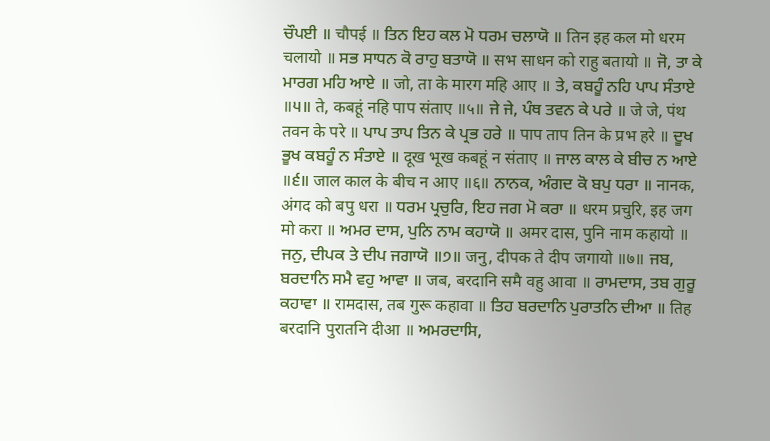ਚੌਪਈ ॥ चौपई ॥ ਤਿਨ ਇਹ ਕਲ ਮੋ ਧਰਮ ਚਲਾਯੋ ॥ तिन इह कल मो धरम चलायो ॥ ਸਭ ਸਾਧਨ ਕੋ ਰਾਹੁ ਬਤਾਯੋ ॥ सभ साधन को राहु बतायो ॥ ਜੋ, ਤਾ ਕੇ ਮਾਰਗ ਮਹਿ ਆਏ ॥ जो, ता के मारग महि आए ॥ ਤੇ, ਕਬਹੂੰ ਨਹਿ ਪਾਪ ਸੰਤਾਏ ॥੫॥ ते, कबहूं नहि पाप संताए ॥५॥ ਜੇ ਜੇ, ਪੰਥ ਤਵਨ ਕੇ ਪਰੇ ॥ जे जे, पंथ तवन के परे ॥ ਪਾਪ ਤਾਪ ਤਿਨ ਕੇ ਪ੍ਰਭ ਹਰੇ ॥ पाप ताप तिन के प्रभ हरे ॥ ਦੂਖ ਭੂਖ ਕਬਹੂੰ ਨ ਸੰਤਾਏ ॥ दूख भूख कबहूं न संताए ॥ ਜਾਲ ਕਾਲ ਕੇ ਬੀਚ ਨ ਆਏ ॥੬॥ जाल काल के बीच न आए ॥६॥ ਨਾਨਕ, ਅੰਗਦ ਕੋ ਬਪੁ ਧਰਾ ॥ नानक, अंगद को बपु धरा ॥ ਧਰਮ ਪ੍ਰਚੁਰਿ, ਇਹ ਜਗ ਮੋ ਕਰਾ ॥ धरम प्रचुरि, इह जग मो करा ॥ ਅਮਰ ਦਾਸ, ਪੁਨਿ ਨਾਮ ਕਹਾਯੋ ॥ अमर दास, पुनि नाम कहायो ॥ ਜਨੁ, ਦੀਪਕ ਤੇ ਦੀਪ ਜਗਾਯੋ ॥੭॥ जनु, दीपक ते दीप जगायो ॥७॥ ਜਬ, ਬਰਦਾਨਿ ਸਮੈ ਵਹੁ ਆਵਾ ॥ जब, बरदानि समै वहु आवा ॥ ਰਾਮਦਾਸ, ਤਬ ਗੁਰੂ ਕਹਾਵਾ ॥ रामदास, तब गुरू कहावा ॥ ਤਿਹ ਬਰਦਾਨਿ ਪੁਰਾਤਨਿ ਦੀਆ ॥ तिह बरदानि पुरातनि दीआ ॥ ਅਮਰਦਾਸਿ,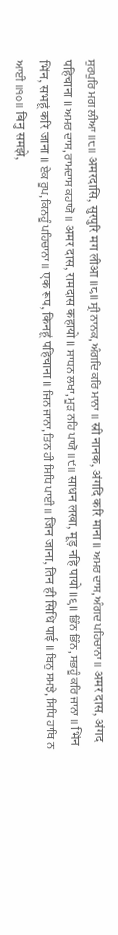ਸੁਰਪੁਰਿ ਮਗ ਲੀਆ ॥੮॥ अमरदासि, सुरपुरि मग लीआ ॥८॥ ਸ੍ਰੀ ਨਾਨਕ, ਅੰਗਦਿ ਕਰਿ ਮਾਨਾ ॥ स्री नानक, अंगदि करि माना ॥ ਅਮਰ ਦਾਸ, ਅੰਗਦ ਪਹਿਚਾਨਾ ॥ अमर दास, अंगद पहिचाना ॥ ਅਮਰ ਦਾਸ, ਰਾਮਦਾਸ ਕਹਾਯੋ ॥ अमर दास, रामदास कहायो ॥ ਸਾਧਨ ਲਖਾ, ਮੂੜ ਨਹਿ ਪਾਯੋ ॥੯॥ साधन लखा, मूड़ नहि पायो ॥९॥ ਭਿੰਨ ਭਿੰਨ, ਸਭਹੂੰ ਕਰਿ ਜਾਨਾ ॥ भिंन भिंन, सभहूं करि जाना ॥ ਏਕ ਰੂਪ, ਕਿਨਹੂੰ ਪਹਿਚਾਨਾ ॥ एक रूप, किनहूं पहिचाना ॥ ਜਿਨ ਜਾਨਾ, ਤਿਨ ਹੀ ਸਿਧਿ ਪਾਈ ॥ जिन जाना, तिन ही सिधि पाई ॥ ਬਿਨੁ ਸਮਝੇ, ਸਿਧਿ ਹਾਥਿ ਨ ਆਈ ॥੧੦॥ बिनु समझे,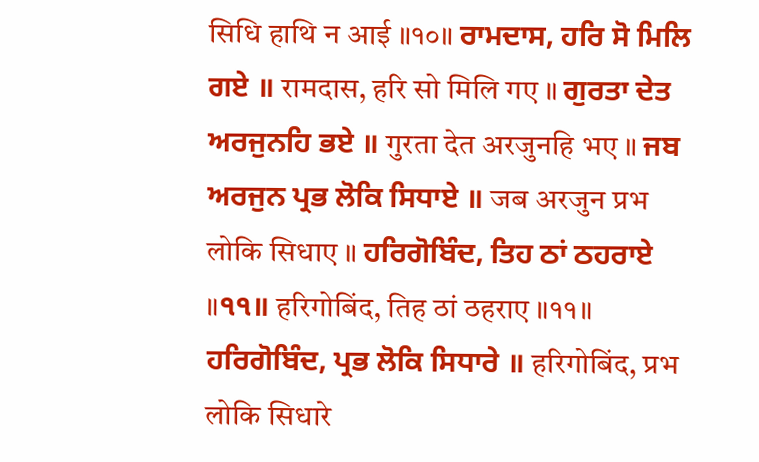सिधि हाथि न आई ॥१०॥ ਰਾਮਦਾਸ, ਹਰਿ ਸੋ ਮਿਲਿ ਗਏ ॥ रामदास, हरि सो मिलि गए ॥ ਗੁਰਤਾ ਦੇਤ ਅਰਜੁਨਹਿ ਭਏ ॥ गुरता देत अरजुनहि भए ॥ ਜਬ ਅਰਜੁਨ ਪ੍ਰਭ ਲੋਕਿ ਸਿਧਾਏ ॥ जब अरजुन प्रभ लोकि सिधाए ॥ ਹਰਿਗੋਬਿੰਦ, ਤਿਹ ਠਾਂ ਠਹਰਾਏ ॥੧੧॥ हरिगोबिंद, तिह ठां ठहराए ॥११॥ ਹਰਿਗੋਬਿੰਦ, ਪ੍ਰਭ ਲੋਕਿ ਸਿਧਾਰੇ ॥ हरिगोबिंद, प्रभ लोकि सिधारे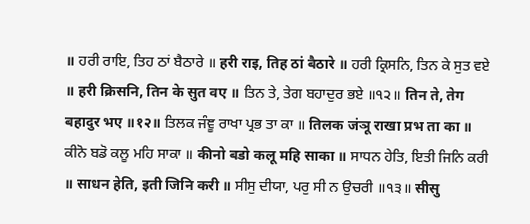॥ ਹਰੀ ਰਾਇ, ਤਿਹ ਠਾਂ ਬੈਠਾਰੇ ॥ हरी राइ, तिह ठां बैठारे ॥ ਹਰੀ ਕ੍ਰਿਸਨਿ, ਤਿਨ ਕੇ ਸੁਤ ਵਏ ॥ हरी क्रिसनि, तिन के सुत वए ॥ ਤਿਨ ਤੇ, ਤੇਗ ਬਹਾਦੁਰ ਭਏ ॥੧੨॥ तिन ते, तेग बहादुर भए ॥१२॥ ਤਿਲਕ ਜੰਞੂ ਰਾਖਾ ਪ੍ਰਭ ਤਾ ਕਾ ॥ तिलक जंञू राखा प्रभ ता का ॥ ਕੀਨੋ ਬਡੋ ਕਲੂ ਮਹਿ ਸਾਕਾ ॥ कीनो बडो कलू महि साका ॥ ਸਾਧਨ ਹੇਤਿ, ਇਤੀ ਜਿਨਿ ਕਰੀ ॥ साधन हेति, इती जिनि करी ॥ ਸੀਸੁ ਦੀਯਾ, ਪਰੁ ਸੀ ਨ ਉਚਰੀ ॥੧੩॥ सीसु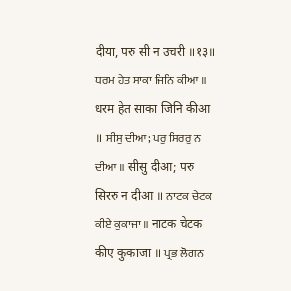दीया, परु सी न उचरी ॥१३॥ ਧਰਮ ਹੇਤ ਸਾਕਾ ਜਿਨਿ ਕੀਆ ॥ धरम हेत साका जिनि कीआ ॥ ਸੀਸੁ ਦੀਆ; ਪਰੁ ਸਿਰਰੁ ਨ ਦੀਆ ॥ सीसु दीआ; परु सिररु न दीआ ॥ ਨਾਟਕ ਚੇਟਕ ਕੀਏ ਕੁਕਾਜਾ ॥ नाटक चेटक कीए कुकाजा ॥ ਪ੍ਰਭ ਲੋਗਨ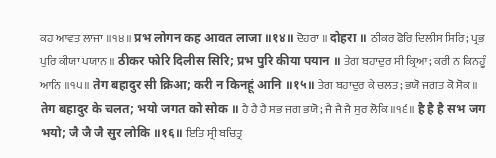ਕਹ ਆਵਤ ਲਾਜਾ ॥੧੪॥ प्रभ लोगन कह आवत लाजा ॥१४॥ ਦੋਹਰਾ ॥ दोहरा ॥ ਠੀਕਰ ਫੋਰਿ ਦਿਲੀਸ ਸਿਰਿ; ਪ੍ਰਭ ਪੁਰਿ ਕੀਯਾ ਪਯਾਨ ॥ ठीकर फोरि दिलीस सिरि; प्रभ पुरि कीया पयान ॥ ਤੇਗ ਬਹਾਦੁਰ ਸੀ ਕ੍ਰਿਆ; ਕਰੀ ਨ ਕਿਨਹੂੰ ਆਨਿ ॥੧੫॥ तेग बहादुर सी क्रिआ; करी न किनहूं आनि ॥१५॥ ਤੇਗ ਬਹਾਦੁਰ ਕੇ ਚਲਤ; ਭਯੋ ਜਗਤ ਕੋ ਸੋਕ ॥ तेग बहादुर के चलत; भयो जगत को सोक ॥ ਹੈ ਹੈ ਹੈ ਸਭ ਜਗ ਭਯੋ; ਜੈ ਜੈ ਜੈ ਸੁਰ ਲੋਕਿ ॥੧੬॥ है है है सभ जग भयो; जै जै जै सुर लोकि ॥१६॥ ਇਤਿ ਸ੍ਰੀ ਬਚਿਤ੍ਰ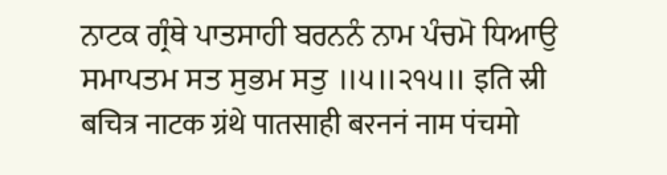ਨਾਟਕ ਗ੍ਰੰਥੇ ਪਾਤਸਾਹੀ ਬਰਨਨੰ ਨਾਮ ਪੰਚਮੋ ਧਿਆਉ ਸਮਾਪਤਮ ਸਤ ਸੁਭਮ ਸਤੁ ॥੫॥੨੧੫॥ इति स्री बचित्र नाटक ग्रंथे पातसाही बरननं नाम पंचमो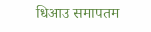धिआउ समापतम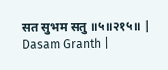सत सुभम सतु ॥५॥२१५॥ |
Dasam Granth |